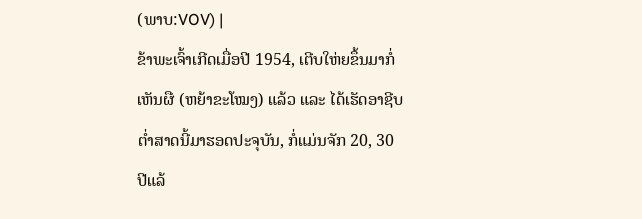(ພາບ:VOV) |
ຂ້າພະເຈົ້າເກີດເມື່ອປີ 1954, ເຕີບໃຫ່ຍຂຶ້ນມາກໍ່ເຫັນຜື (ຫຍ້າຂະໂໝງ) ແລ້ວ ແລະ ໄດ້ເຮັດອາຊີບຕ່ຳສາດນີ້ມາຮອດປະຈຸບັນ, ກໍ່ແມ່ນຈັກ 20, 30 ປີແລ້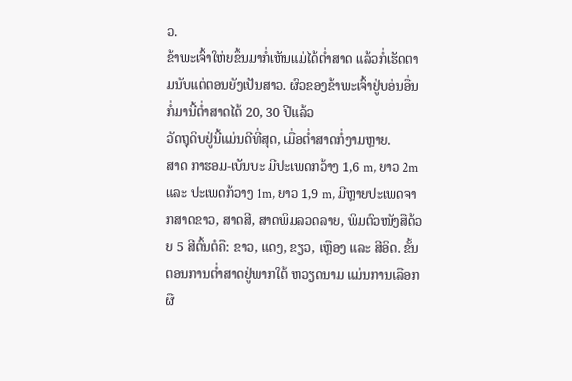ວ.
ຂ້າພະເຈົ້າໃຫ່ຍຂຶ້ນມາກໍ່ເຫັນແມ່ໄດ້ຕ່ຳສາດ ແລ້ວກໍ່ເຮັດຕາມນັບແຕ່ຕອນຍັງເປັນສາວ. ຜົວຂອງຂ້າພະເຈົ້າຢູ່ບອ່ນອື່ນກໍ່ມານີ້ຕ່ຳສາດໄດ້ 20, 30 ປີແລ້ວ
ວັດຖຸດິບຢູ່ນີ້ແມ່ນດີທີ່ສຸດ, ເມື່ອຕ່ຳສາດກໍ່ງາມຫຼາຍ.
ສາດ ກາຮອມ-ເບັນບະ ມີປະເພດກວ້າງ 1,6 m, ຍາວ 2m ແລະ ປະເພດກ້ວາງ 1m, ຍາວ 1,9 m, ມີຫຼາຍປະເພດຈາກສາດຂາວ, ສາດສີ, ສາດພິມລວດລາຍ, ພິມຕົວໜັງສືດ້ວຍ 5 ສີຕົ້ນຕໍຄື: ຂາວ, ແດງ, ຂຽວ, ເຫຼືອງ ແລະ ສີອິດ. ຂັ້ນຕອນການຕ່ຳສາດຢູ່ພາກໃຕ້ ຫວຽດນາມ ແມ່ນການເລືອກຜື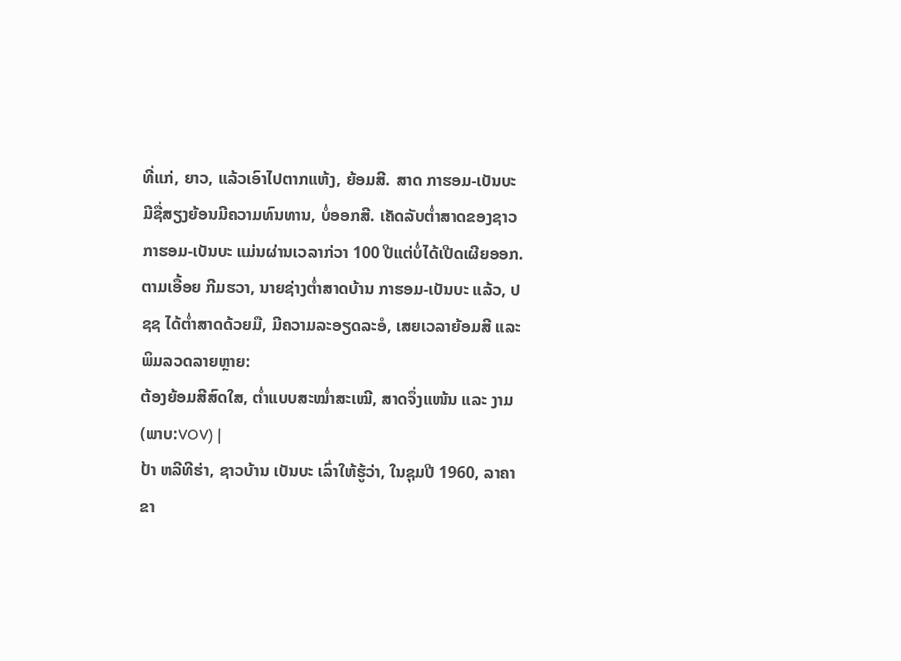ທີ່ແກ່, ຍາວ, ແລ້ວເອົາໄປຕາກແຫ້ງ, ຍ້ອມສີ. ສາດ ກາຮອມ-ເບັນບະ ມີຊື່ສຽງຍ້ອນມີຄວາມທົນທານ, ບໍ່ອອກສີ. ເຄັດລັບຕ່ຳສາດຂອງຊາວ ກາຮອມ-ເບັນບະ ແມ່ນຜ່ານເວລາກ່ວາ 100 ປີແຕ່ບໍ່ໄດ້ເປີດເຜີຍອອກ. ຕາມເອື້ອຍ ກີມຮວາ, ນາຍຊ່າງຕ່ຳສາດບ້ານ ກາຮອມ-ເບັນບະ ແລ້ວ, ປຊຊ ໄດ້ຕ່ຳສາດດ້ວຍມື, ມີຄວາມລະອຽດລະອໍ, ເສຍເວລາຍ້ອມສີ ແລະ ພິມລວດລາຍຫຼາຍ:
ຕ້ອງຍ້ອມສີສົດໃສ, ຕ່ຳແບບສະໝ່ຳສະເໝີ, ສາດຈຶ່ງແໜ້ນ ແລະ ງາມ
(ພາບ:VOV) |
ປ້າ ຫລີທີຮ່າ, ຊາວບ້ານ ເບັນບະ ເລົ່າໃຫ້ຮູ້ວ່າ, ໃນຊຸມປີ 1960, ລາຄາຂາ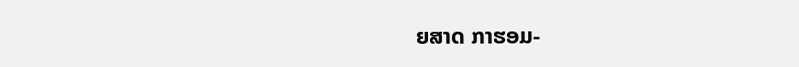ຍສາດ ກາຮອມ-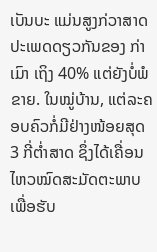ເບັນບະ ແມ່ນສູງກ່ວາສາດປະເພດດຽວກັນຂອງ ກ່າເມົາ ເຖິງ 40% ແຕ່ຍັງບໍ່ພໍຂາຍ. ໃນໝູ່ບ້ານ, ແຕ່ລະຄອບຄົວກໍ່ມີຢ່າງໜ້ອຍສຸດ 3 ກີ່ຕ່ຳສາດ ຊຶ່ງໄດ້ເຄື່ອນໄຫວໝົດສະມັດຕະພາບເພື່ອຮັບ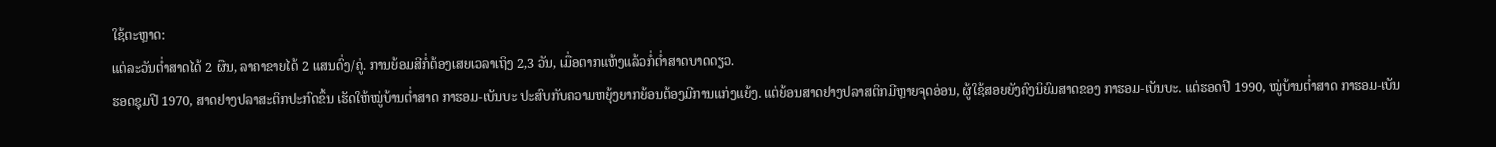ໃຊ້ຕະຫຼາດ:
ແຕ່ລະວັນຕ່ຳສາດໄດ້ 2 ຜືນ, ລາຄາຂາຍໄດ້ 2 ແສນດົ່ງ/ຄູ່. ການຍ້ອມສີກໍ່ຕ້ອງເສຍເວລາເຖິງ 2,3 ວັນ, ເມື່ອຕາກແຫ້ງແລ້ວກໍ່ຕ່ຳສາດບາດດຽວ.
ຮອດຊຸມປີ 1970, ສາດຢາງປລາສະຕິກປະກົດຂຶ້ນ ເຮັດໃຫ້ໝູ່ບ້ານຕ່ຳສາດ ກາຮອມ-ເບັນບະ ປະສົບກັບຄວາມຫຍຸ້ງຍາກຍ້ອນຕ້ອງມີການແກ່ງແຍ້ງ. ແຕ່ຍ້ອນສາດຢາງປລາສຕິກມີຫຼາຍຈຸດອ່ອນ, ຜູ້ໃຊ້ສອຍຍັງຄົງນິຍົມສາດຂອງ ກາຮອມ-ເບັນບະ. ແຕ່ຮອດປີ 1990, ໝູ່ບ້ານຕ່ຳສາດ ກາຮອມ-ເບັນ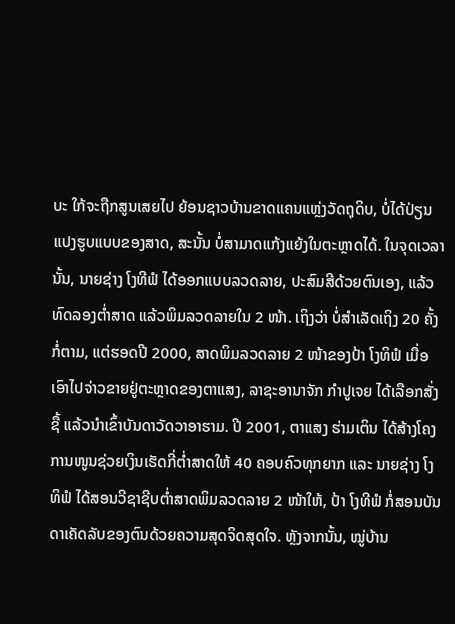ບະ ໃກ້ຈະຖືກສູນເສຍໄປ ຍ້ອນຊາວບ້ານຂາດແຄນແຫຼ່ງວັດຖຸດິບ, ບໍ່ໄດ້ປ່ຽນແປງຮູບແບບຂອງສາດ, ສະນັ້ນ ບໍ່ສາມາດແກ້ງແຍ້ງໃນຕະຫຼາດໄດ້. ໃນຈຸດເວລານັ້ນ, ນາຍຊ່າງ ໂງທີຟໍ ໄດ້ອອກແບບລວດລາຍ, ປະສົມສີດ້ວຍຕົນເອງ, ແລ້ວທົດລອງຕ່ຳສາດ ແລ້ວພິມລວດລາຍໃນ 2 ໜ້າ. ເຖິງວ່າ ບໍ່ສຳເລັດເຖິງ 20 ຄັ້ງກໍ່ຕາມ, ແຕ່ຮອດປີ 2000, ສາດພິມລວດລາຍ 2 ໜ້າຂອງປ້າ ໂງທິຟໍ ເມື່ອເອົາໄປຈ່າວຂາຍຢູ່ຕະຫຼາດຂອງຕາແສງ, ລາຊະອານາຈັກ ກຳປູເຈຍ ໄດ້ເລືອກສັ່ງຊື້ ແລ້ວນຳເຂົ້າບັນດາວັດວາອາຮາມ. ປີ 2001, ຕາແສງ ຮ່າມເຕິນ ໄດ້ສ້າງໂຄງການໜູນຊ່ວຍເງິນເຮັດກີ່ຕ່ຳສາດໃຫ້ 40 ຄອບຄົວທຸກຍາກ ແລະ ນາຍຊ່າງ ໂງທິຟໍ ໄດ້ສອນວີຊາຊີບຕ່ຳສາດພິມລວດລາຍ 2 ໜ້າໃຫ້, ປ້າ ໂງທີຟໍ ກໍ່ສອນບັນດາເຄັດລັບຂອງຕົນດ້ວຍຄວາມສຸດຈິດສຸດໃຈ. ຫຼັງຈາກນັ້ນ, ໝູ່ບ້ານ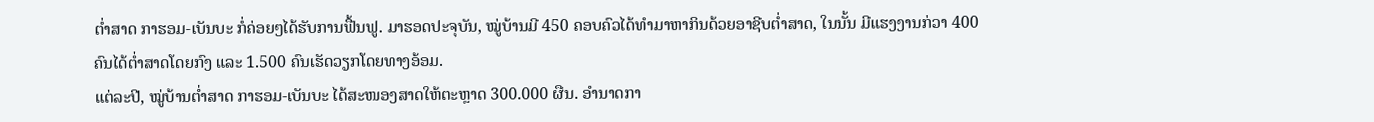ຕ່ຳສາດ ກາຮອມ-ເບັນບະ ກໍ່ຄ່ອຍໆໄດ້ຮັບການຟື້ນຟູ. ມາຮອດປະຈຸບັນ, ໝູ່ບ້ານມີ 450 ຄອບຄົວໄດ້ທຳມາຫາກິນດ້ວຍອາຊີບຕ່ຳສາດ, ໃນນັ້ນ ມີແຮງງານກ່ວາ 400 ຄົນໄດ້ຕ່ຳສາດໂດຍກົງ ແລະ 1.500 ຄົນເຮັດວຽກໂດຍທາງອ້ອມ.
ແຕ່ລະປີ, ໝູ່ບ້ານຕ່ຳສາດ ກາຮອມ-ເບັນບະ ໄດ້ສະໜອງສາດໃຫ້ຕະຫຼາດ 300.000 ຜືນ. ອຳນາດກາ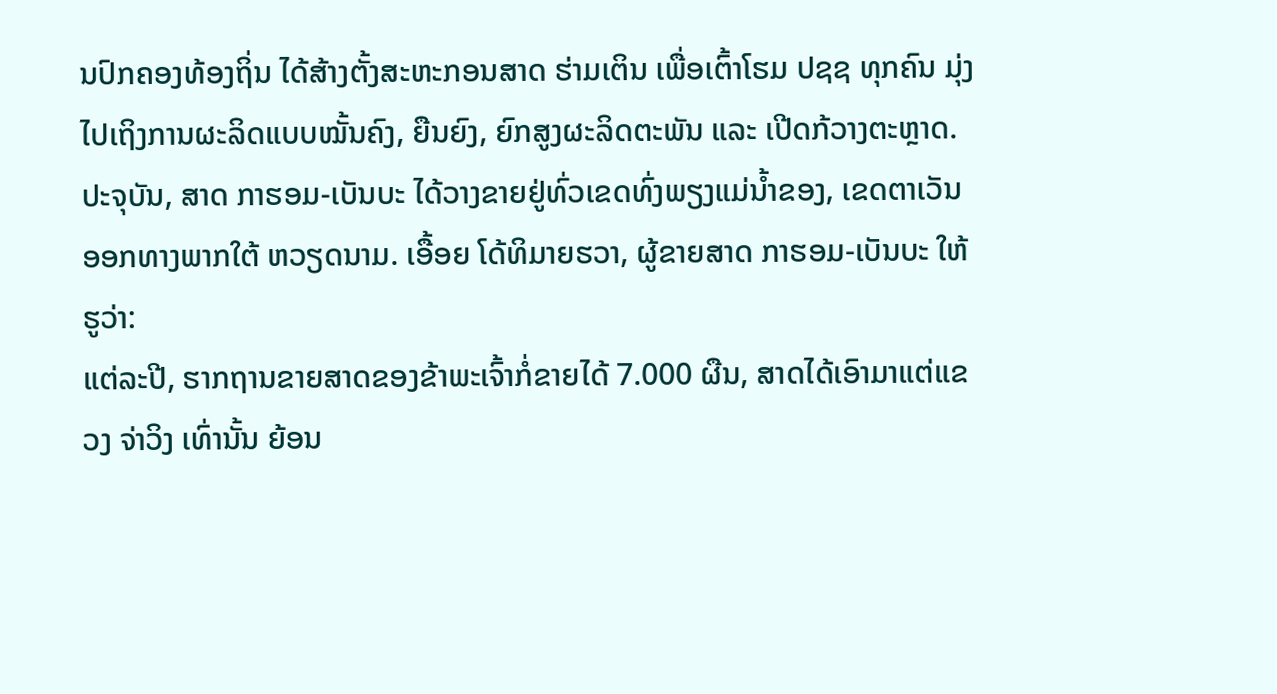ນປົກຄອງທ້ອງຖິ່ນ ໄດ້ສ້າງຕັ້ງສະຫະກອນສາດ ຮ່າມເຕິນ ເພື່ອເຕົ້າໂຮມ ປຊຊ ທຸກຄົນ ມຸ່ງໄປເຖິງການຜະລິດແບບໝັ້ນຄົງ, ຍືນຍົງ, ຍົກສູງຜະລິດຕະພັນ ແລະ ເປີດກ້ວາງຕະຫຼາດ. ປະຈຸບັນ, ສາດ ກາຮອມ-ເບັນບະ ໄດ້ວາງຂາຍຢູ່ທົ່ວເຂດທົ່ງພຽງແມ່ນ້ຳຂອງ, ເຂດຕາເວັນອອກທາງພາກໃຕ້ ຫວຽດນາມ. ເອື້ອຍ ໂດ້ທິມາຍຮວາ, ຜູ້ຂາຍສາດ ກາຮອມ-ເບັນບະ ໃຫ້ຮູວ່າ:
ແຕ່ລະປີ, ຮາກຖານຂາຍສາດຂອງຂ້າພະເຈົ້າກໍ່ຂາຍໄດ້ 7.000 ຜືນ, ສາດໄດ້ເອົາມາແຕ່ແຂວງ ຈ່າວິງ ເທົ່ານັ້ນ ຍ້ອນ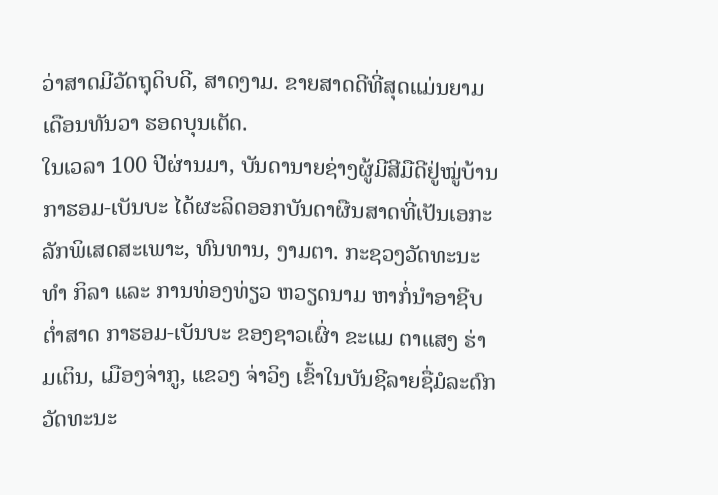ວ່າສາດມີວັດຖຸດິບດີ, ສາດງາມ. ຂາຍສາດດີທີ່ສຸດແມ່ນຍາມເດືອນທັນວາ ຮອດບຸນເຕັດ.
ໃນເວລາ 100 ປີຜ່ານມາ, ບັນດານາຍຊ່າງຜູ້ມີສີມືດີຢູ່ໝູ່ບ້ານ ກາຮອມ-ເບັນບະ ໄດ້ຜະລິດອອກບັນດາຜືນສາດທີ່ເປັນເອກະລັກພິເສດສະເພາະ, ທົນທານ, ງາມຕາ. ກະຊວງວັດທະນະທຳ ກິລາ ແລະ ການທ່ອງທ່ຽວ ຫວຽດນາມ ຫາກໍ່ນຳອາຊີບຕ່ຳສາດ ກາຮອມ-ເບັນບະ ຂອງຊາວເຜົ່າ ຂະແມ ຕາແສງ ຮ່າມເຕິນ, ເມືອງຈ່າກູ, ແຂວງ ຈ່າວິງ ເຂົ້າໃນບັນຊີລາຍຊື່ມໍລະດົກວັດທະນະ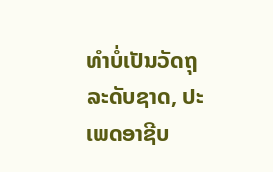ທຳບໍ່ເປັນວັດຖຸລະດັບຊາດ, ປະເພດອາຊີບ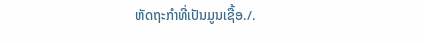ຫັດຖະກຳທີ່ເປັນມູນເຊື້ອ./.